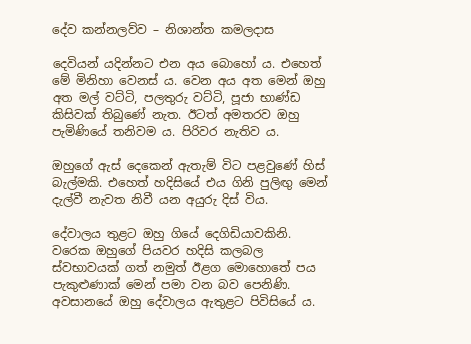දේව කන්නලව්ව – නිශාන්ත කමලදාස

දෙවියන් යදින්නට එන අය බොහෝ ය. එහෙත් මේ මිනිහා වෙනස් ය. වෙන අය අත මෙන් ඔහු අත මල් වට්ටි, පලතුරු වට්ටි, පූජා භාණ්ඩ කිසිවක් තිබුණේ නැත. ඊටත් අමතරව ඔහු පැමිණියේ තනිවම ය. පිරිවර නැතිව ය.

ඔහුගේ ඇස් දෙකෙන් ඇතැම් විට පළවුණේ හිස් බැල්මකි. එහෙත් හදිසියේ එය ගිනි පුලිඟු මෙන් දැල්වී නැවත නිවී යන අයුරු දිස් විය.

දේවාලය තුළට ඔහු ගියේ දෙගිඩියාවකිනි. වරෙක ඔහුගේ පියවර හදිසි කලබල ස්වභාවයක් ගත් නමුත් ඊළග මොහොතේ පය පැකුළුණාක් මෙන් පමා වන බව පෙනිණි. අවසානයේ ඔහු දේවාලය ඇතුළට පිවිසියේ ය.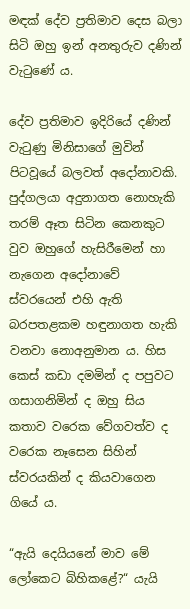මඳක් දේව ප්‍රතිමාව දෙස බලා සිටි ඔහු ඉන් අනතුරුව දණින් වැටුණේ ය.

දේව ප්‍රතිමාව ඉදිරියේ දණින් වැටුණු මිනිසාගේ මුවින් පිටවූයේ බලවත් අදෝනාවකි. පුද්ගලයා අදුනාගත නොහැකි තරම් ඈත සිටින කෙනකුට වුව ඔහුගේ හැසිරීමෙන් හා නැගෙන අදෝනාවේ ස්ව‍රයෙන් එහි ඇති බරපතළකම හඳුනාගත හැකි වනවා නොඅනුමාන ය. හිස කෙස් කඩා දමමින් ද පපුවට ගසාගනිමින් ද ඔහු සිය කතාව වරෙක වේගවත්ව ද වරෙක නෑසෙන සිහින් ස්වරයකින් ද කියවාගෙන ගියේ ය.

“ඇයි දෙයියනේ මාව මේ ලෝකෙට බිහිකළේ?“ යැයි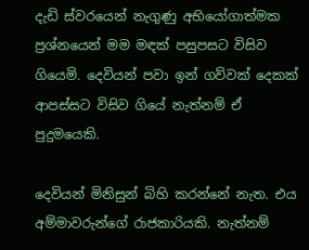දැඩි ස්වරයෙන් නැගුණු අභියෝගාත්මක ප්‍රශ්නයෙන් මම මඳක් පසුපසට විසිව ගියෙමි. දෙවියන් පවා ඉන් ගව්වක් දෙකක් ආපස්සට විසිව ගියේ නැත්නම් ඒ පුදුමයෙකි.

දෙවියන් මිනිසුන් බිහි කරන්නේ නැත. එය අම්මාවරුන්ගේ රාජකාරියකි. නැත්නම්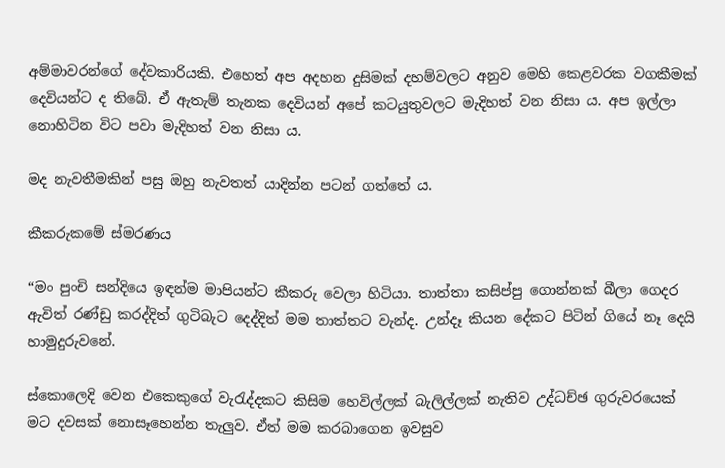අම්මාවරන්ගේ දේවකාරියකි. එහෙත් අප අදහන දුසිමක් දහම්වලට අනුව මෙහි කෙළවරක වගකීමක් දෙවියන්ට ද තිබේ. ඒ ඇතැම් තැනක දෙවියන් අපේ කටයුතුවලට මැදිහත් වන නිසා ය. අප ඉල්ලා නොහිටින විට පවා මැදිහත් වන නිසා ය.

මද නැවතීමකින් පසු ඔහු නැවතත් යාදින්න පටන් ගත්තේ ය.

කීකරුකමේ ස්මරණය

“මං පුංචි සන්දියෙ ඉඳන්ම මාපියන්ට කීකරු වෙලා හිටියා. තාත්තා කසිප්පු ගොන්නක් බීලා ගෙදර ඇවිත් රණ්ඩු කරද්දිත් ගුටිබැට දෙද්දිත් මම තාත්තට වැන්ද. උන්දෑ කියන දේකට පිටින් ගියේ නෑ දෙයි හාමුදුරුවනේ.

ස්කොලෙදි වෙන එකෙකුගේ වැරැද්දකට කිසිම හෙවිල්ලක් බැලිල්ලක් නැතිව උද්ධච්ඡ ගුරුවරයෙක් මට දවසක් නොසෑහෙන්න තැලුව. ඒත් මම කරබාගෙන ඉවසුව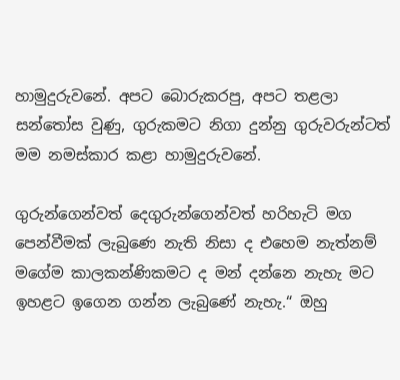හාමුදුරුවනේ. අපට බොරුකරපු, අපට තළලා සන්තෝස වුණු, ගුරුකමට නිගා දුන්නු ගුරුවරුන්ටත් මම නමස්කාර කළා හාමුදුරුවනේ.

ගුරු‍න්ගෙන්වත් දෙගුරුන්ගෙන්වත් හරිහැටි මග පෙන්වීමක් ලැබුණෙ නැති නිසා ද එහෙම නැත්නම් මගේම කාලකන්ණිකමට ද මන් දන්නෙ නැහැ මට ඉහළට ඉගෙන ගන්න ලැබුණේ නැහැ.“ ඔහු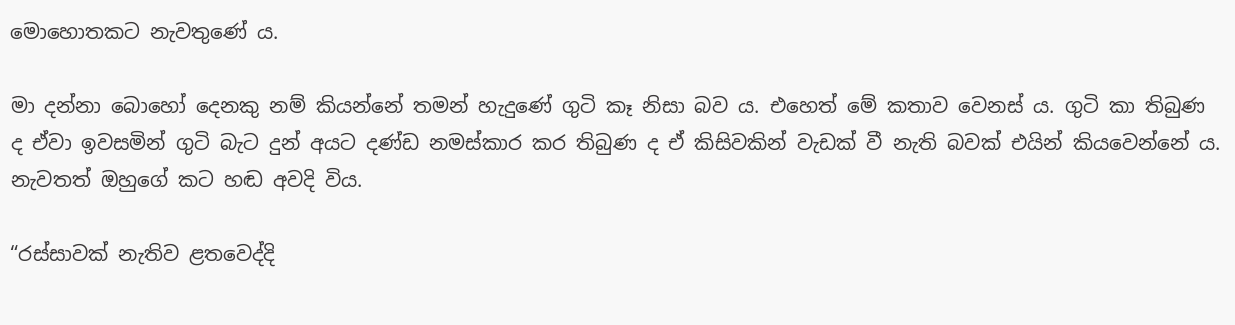මොහොතකට නැවතුණේ ය.

මා දන්නා බොහෝ දෙනකු නම් කියන්නේ තමන් හැදුණේ ගුටි කෑ නිසා බව ය. එහෙත් මේ කතාව වෙනස් ය. ගුටි කා තිබුණ ද ඒවා ඉවසමින් ගුටි බැට දුන් අයට දණ්ඩ නමස්කාර කර තිබුණ ද ඒ කිසිවකින් වැඩක් වී නැති බවක් එයින් කියවෙන්නේ ය. නැවතත් ඔහුගේ කට හඬ අවදි විය.

“රස්සාවක් නැතිව ළතවෙද්දි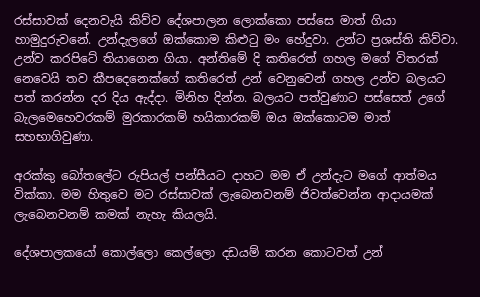රස්සාවක් දෙනවැයි කිව්ව දේශපාලන ලොක්කො පස්සෙ මාත් ගියා හාමුදුරුවනේ. උන්දැලගේ ඔක්කොම කිළුටු මං ‍හේදුවා. උන්ට ප්‍රශස්ති කිව්වා. උන්ව කරපිටේ තියාගෙන ගියා. අන්තිමේ දි කතිරෙත් ගහල මගේ විතරක් නෙවෙයි තව කීපදෙනෙක්ගේ කතිරෙත් උන් වෙනුවෙන් ගහල ‍උන්ව බලයට පත් කරන්න දර දිය ඇද්දා. මිනිහ දින්න. බලයට පත්වුණාට පස්සෙත් උගේ බැලමෙහෙවරකම් මුරකාරකම් හයිකාරකම් ඔය ඔක්කොටම මාත් සහභාගිවුණා.

අරක්කු බෝතලේට රුපියල් පන්සීයට දාහට මම ඒ උන්දැට මගේ ආත්මය වික්කා. මම හිතුවෙ මට රස්සාවක් ලැබෙනවනම් ජිවත්වෙන්න ආදායමක් ලැබෙනවනම් කමක් නැහැ කියලයි.

දේශපාලකයෝ කොල්ලො කෙල්ලො දඩයම් කරන කොටවත් උන්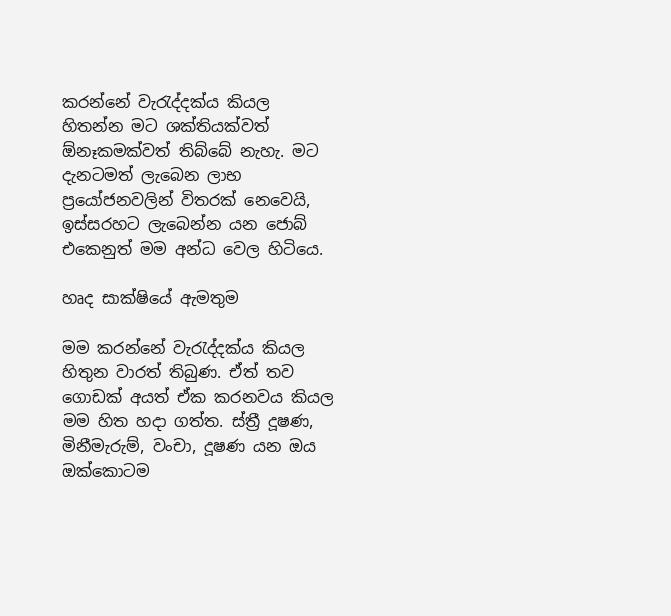කරන්නේ වැරැද්දක්ය කියල හිතන්න මට ශක්තියක්වත් ඕනෑකමක්වත් තිබ්බේ නැහැ. මට දැනටමත් ලැබෙන ලාභ ප්‍රයෝජනවලින් විතරක් නෙවෙයි, ඉස්සරහට ලැබෙන්න යන ජොබ් එකෙනුත් මම අන්ධ වෙල හිටියෙ.

හෘද සාක්ෂියේ ඇමතුම

මම කරන්නේ වැරැද්දක්ය කියල හිතුන වාරත් තිබුණ. ඒත් තව ගොඩක් අයත් ඒක කරනවය කියල මම හිත හදා ගත්ත. ස්ත්‍රී දූෂණ, මිනීමැරුම්, වංචා, දූෂණ යන ඔය ඔක්කොටම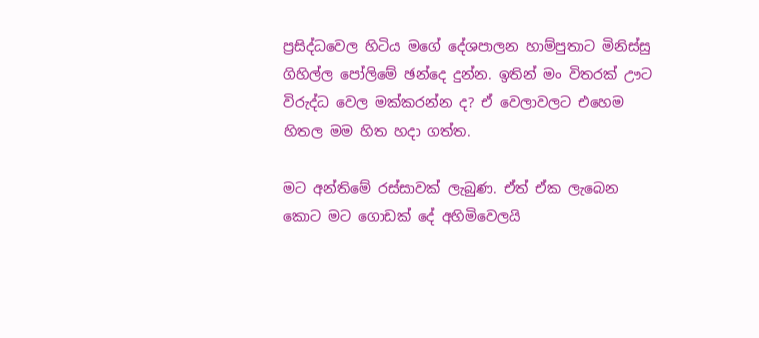ප්‍රසිද්ධවෙල හිටිය මගේ දේශපාලන හාම්පුතාට මිනිස්සු ගිහිල්ල පෝලිමේ ඡන්දෙ දුන්න. ඉතින් මං විතරක් ඌට විරුද්ධ වෙල මක්කරන්න ද? ඒ වෙලාවලට එහෙම හිතල මම හිත හදා ගත්ත.

මට අන්තිමේ රස්සාවක් ලැබුණ. ඒත් ඒක ලැබෙන කොට මට ගොඩක් දේ අහිමිවෙලයි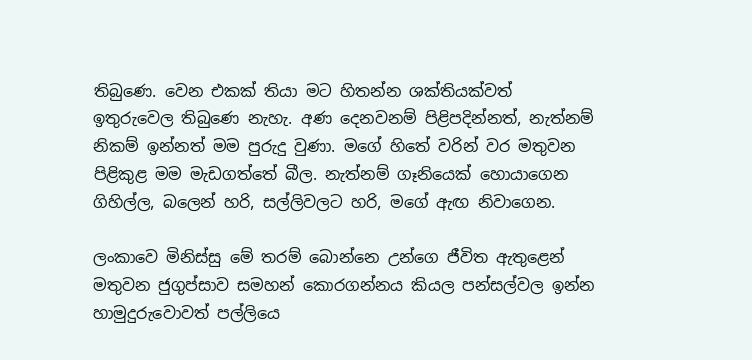තිබුණෙ. වෙන එකක් තියා මට හිතන්න ශක්තියක්වත් ඉතුරුවෙල තිබුණෙ නැහැ. අණ දෙනවනම් පිළිපදින්නත්, නැත්නම් නිකම් ඉන්නත් මම පුරුදු වුණා. මගේ හිතේ වරින් වර මතුවන පිළිකුළ මම මැඩගත්තේ බීල. නැත්නම් ගෑනියෙක් හොයාගෙන ගිහිල්ල, බලෙන් හරි, සල්ලිවලට හරි, මගේ ඇඟ නිවාගෙන.

ලංකාවෙ මිනිස්සු මේ තරම් බොන්නෙ උන්ගෙ ජීවිත ඇතුළෙන් මතුවන ජුගුප්සාව සමහන් කොරගන්නය කියල පන්සල්වල ඉන්න හාමුදුරුවොවත් පල්ලියෙ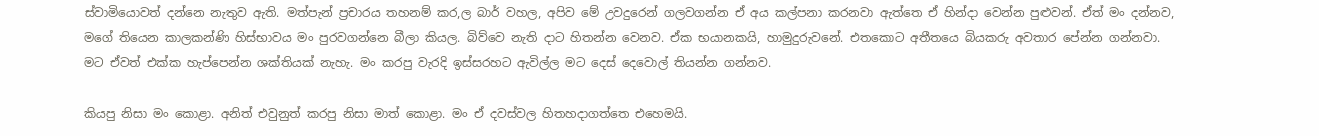ස්වාමියොවත් දන්නෙ නැතුව ඇති. මත්පැන් ප්‍රචාරය තහනම් කර,ල බාර් වහල, අපිව මේ උවදුරෙන් ගලවගන්න ඒ අය කල්පනා කරනවා ඇත්තෙ ඒ හින්දා වෙන්න පුළුවන්. ඒත් මං දන්නව, මගේ තියෙන කාලකන්ණි හිස්භාවය මං පුරවගන්නෙ බීලා කියල. බිව්වෙ නැති දාට හිතන්න වෙනව. ඒක භයානකයි, හාමුදුරුවනේ. එතකොට අතීතයෙ බියකරු අවතාර පේන්න ගන්නවා. මට ඒවත් එක්ක හැප්පෙන්න ශක්තියක් නැහැ. මං කරපු වැරදි ඉස්සරහට ඇවිල්ල මට දෙස් දෙවොල් තියන්න ගන්නව.

කියපු නිසා මං කොළා. අනිත් එවුනුත් කරපු නිසා මාත් කොළා. මං ඒ දවස්වල හිතහදාගත්තෙ එහෙමයි.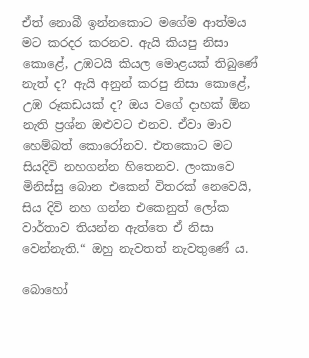ඒත් නොබී ඉන්නකොට මගේම ආත්මය මට කරදර කරනව. ඇයි කියපු නිසා කොළේ, උඹටයි කියල මොළයක් තිබුණේ නැත් ද? ඇයි අනුන් කරපු නිසා කොළේ, උඹ රූකඩයක් ද? ඔය වගේ දාහක් ඕන නැති ප්‍රශ්න ඔළුවට එනව. ඒවා මාව හෙම්බත් කොරෝනව. එතකොට මට සියදිවි නහගන්න හිතෙනව. ලංකාවෙ මිනිස්සු බොන එකෙන් විතරක් නෙවෙයි, සිය දිවි නහ ගන්න එකෙනුත් ලෝක වාර්තාව තියන්න ඇත්තෙ ඒ නිසා වෙන්නැති.“ ඔහු නැවතත් නැවතුණේ ය.

බොහෝ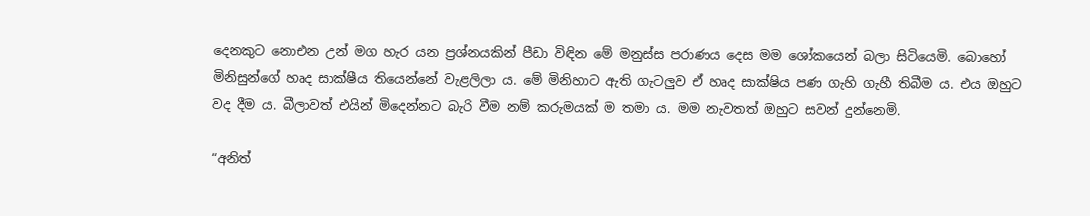දෙනකුට නොඑන උන් මග හැර යන ප්‍රශ්නයකින් පීඩා විඳින මේ මනුස්ස පරාණය දෙස මම ශෝකයෙන් බලා සිටියෙමි. බොහෝ මිනිසුන්ගේ හෘද සාක්ෂීය තියෙන්නේ වැළලිලා ය. මේ මිනිහාට ඇති ගැටලුව ඒ හෘද සාක්ෂිය පණ ගැහි ගැහී තිබීම ය. එය ඔහුට වද දීම ය. බීලාවත් එයින් මිදෙන්නට බැරි වීම නම් කරුමයක් ම තමා ය. මම නැවතත් ඔහුට සවන් දුන්නෙමි.

“අනිත්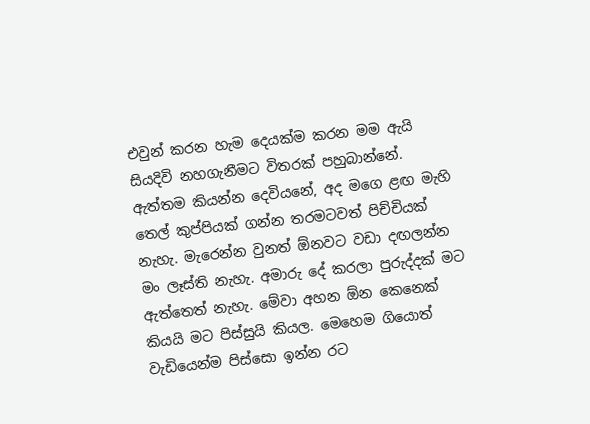එවුන් කරන හැම දෙයක්ම කරන මම ඇයි සියදිවි නහගැනීමට විතරක් පහුබාන්නේ. ඇත්තම කියන්න දෙවියනේ, අද මගෙ ළඟ මැහි තෙල් කුප්පියක් ගන්න තරමටවත් පිච්චියක් නැහැ. මැරෙන්න වුනත් ඕනවට වඩා දඟලන්න මං ලෑස්ති නැහැ. අමාරු දේ කරලා පුරුද්දක් මට ඇත්තෙත් නැහැ. මේවා අහන ඕන කෙනෙක් කියයි මට පිස්සුයි කියල. මෙහෙම ගියොත් වැඩියෙන්ම පිස්සො ඉන්න රට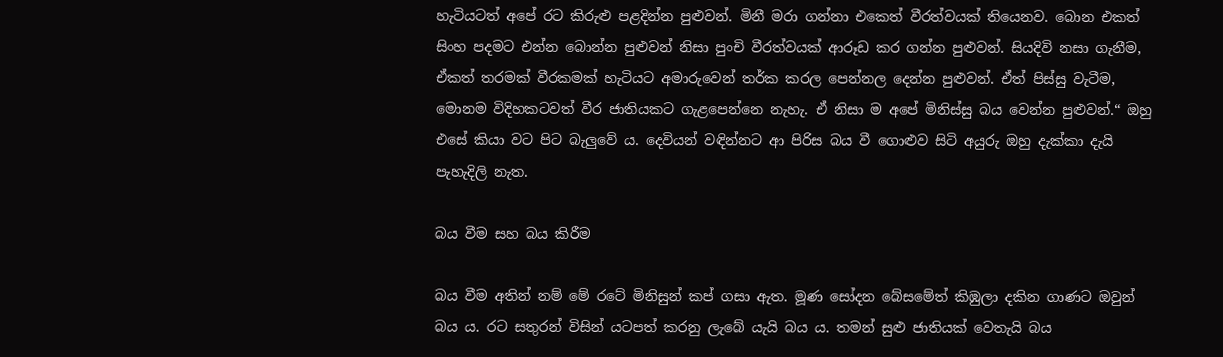හැටියටත් අපේ රට කිරුළු පළදින්න පුළුවන්. මිනී මරා ගන්නා එකෙත් වීරත්වයක් තියෙනව. බොන එකත් සිංහ පදමට එන්න බොන්න පුළුවන් නිසා පුංචි වීරත්වයක් ආරූඩ කර ගන්න පුළුවන්. සියදිවි නසා ගැනීම, ඒකත් තරමක් වීරකමක් හැටියට අමාරුවෙන් තර්ක කරල පෙන්නල දෙන්න පුළුවන්. ඒත් පිස්සු වැටීම, මොනම විදිහකටවත් වීර ජාතියකට ගැළපෙන්නෙ නැහැ. ඒ නිසා ම අපේ මිනිස්සු බය වෙන්න පුළුවන්.“ ඔහු එසේ කියා වට පිට බැලුවේ ය. දෙවියන් වඳින්නට ආ පිරිස බය වී ගොළුව සිටි අයුරු ඔහු දැක්කා දැයි පැහැදිලි නැත.

බය වීම සහ බය කිරීම

බය වීම අතින් නම් මේ රටේ මිනිසුන් කප් ගසා ඇත. මූණ සෝදන බේසමේත් කිඹුලා දකින ගාණට ඔවුන් බය ය. රට සතුරන් විසින් යටපත් කරනු ලැබේ යැයි බය ය. තමන් සුළු ජාතියක් වෙතැයි බය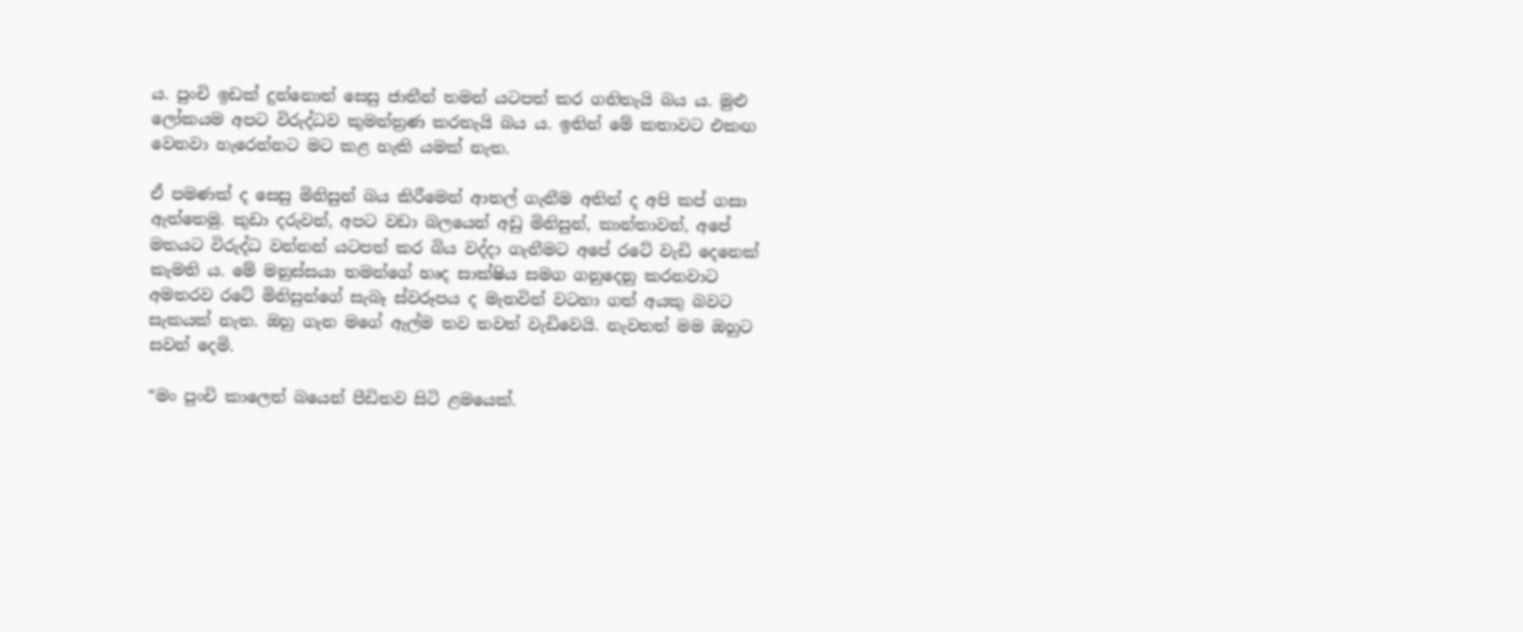ය. පුංචි ඉඩක් දුන්නොත් සෙසු ජාතීන් තමන් යටපත් කර ගනිතැයි බය ය. මුළු ලෝකයම අපට විරුද්ධව කුමන්ත්‍රණ කරතැයි බය ය. ඉතින් මේ කතාවට එකඟ වෙනවා හැරෙන්නට මට කළ හැකි යමක් නැත.

ඒ පමණක් ද සෙසු මිනිසුන් බය කිරීමෙන් ආතල් ගැනීම අතින් ද අපි කප් ගසා ඇත්තෙමු. කුඩා දරුවන්, අපට වඩා බලයෙන් අඩු මිනිසුන්, කාන්තාවන්, අපේ මතයට විරුද්ධ වන්නන් යටපත් කර බිය වද්දා ගැනීමට අපේ රටේ වැඩි දෙනෙක් කැමති ය. මේ මනුස්සයා තමන්ගේ හෘද සාක්ෂිය සමග ගනුදෙනු කරනවාට අමතරව රටේ මිනිසුන්ගේ සැබෑ ස්වරූපය ද මැනවින් වටහා ගත් අයකු බවට සැකයක් නැත. ඔහු ගැන මගේ ඇල්ම තව තවත් වැඩිවෙයි. නැවතත් මම ඔහුට සවන් දෙමි.

“මං පුංචි කාලෙත් බයෙන් පීඩිතව සිටි ළමයෙක්.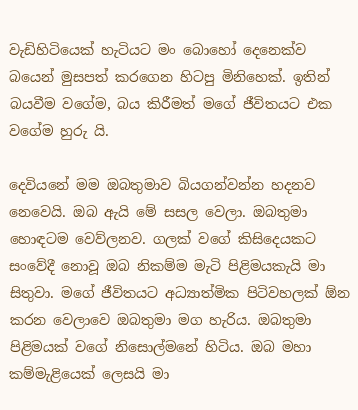වැඩිහිටියෙක් හැටියට මං බොහෝ දෙනෙක්ව බයෙන් මුසපත් කරගෙන හිටපු මිනිහෙක්. ඉතින් බයවීම වගේම, බය කිරීමත් මගේ ජීවිතයට එක වගේම හුරු යි.

දෙවියනේ මම ඔබතුමාව බියගන්වන්න හදනව නෙවෙයි. ඔබ ඇයි මේ සසල වෙලා. ඔබතුමා හොඳටම වෙව්ලනව. ගලක් වගේ කිසිදෙයකට සංවේදී නොවූ ඔබ නිකම්ම මැටි පිළිමයකැයි මා සිතුවා. මගේ ජීවිතයට අධ්‍යාත්මික පිටිවහලක් ඕන කරන වෙලාවෙ ඔබතුමා මග හැරිය. ඔබතුමා පිළිමයක් වගේ නිසොල්මනේ හිටිය. ඔබ මහා කම්මැළියෙක් ලෙසයි මා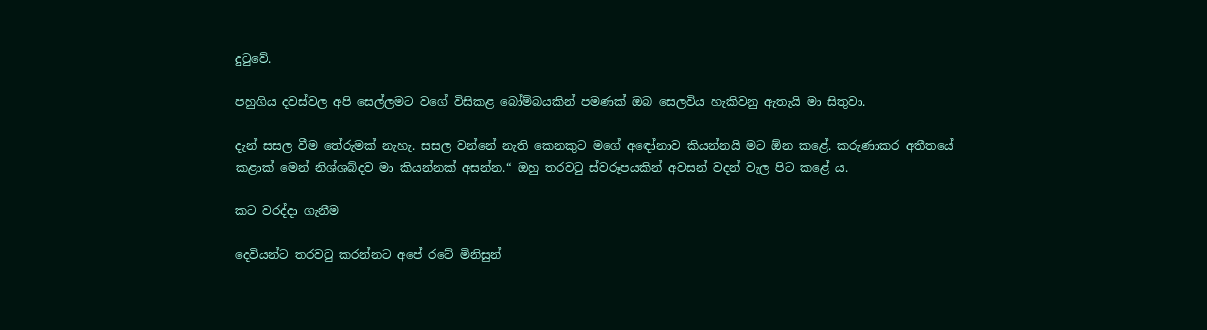දුටුවේ.

පහුගිය දවස්වල අපි සෙල්ලමට වගේ විසිකළ බෝම්බයකින් පමණක් ඔබ සෙලවිය හැකිවනු ඇතැයි මා සිතුවා.

දැන් සසල වීම තේරුමක් නැහැ. සසල වන්නේ නැති කෙනකුට මගේ අඳෝනාව කියන්නයි මට ඕන කළේ. කරුණාකර අතීතයේ කළාක් මෙන් නිශ්ශබ්දව මා කියන්නක් අසන්න.“ ඔහු තරවටු ස්වරූපයකින් අවසන් වදන් වැල පිට කළේ ය.

කට වරද්දා ගැනීම

දෙවියන්ට තරවටු කරන්නට අපේ රටේ මිනිසුන්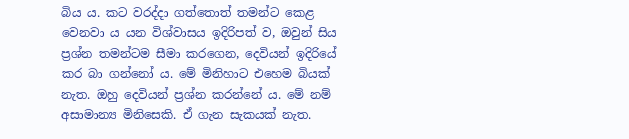බිය ය. කට වරද්දා ගත්තොත් තමන්ට කෙළ වෙනවා ය යන විශ්වාසය ඉදිරිපත් ව, ඔවුන් සිය ප්‍රශ්න තමන්ටම සීමා කරගෙන, දෙවියන් ඉදිරියේ කර බා ගන්නෝ ය. මේ මිනිහාට එහෙම බියක් නැත. ඔහු දෙවියන් ප්‍රශ්න කරන්නේ ය. මේ නම් අසාමාන්‍ය මිනිසෙකි. ඒ ගැන සැකයක් නැත.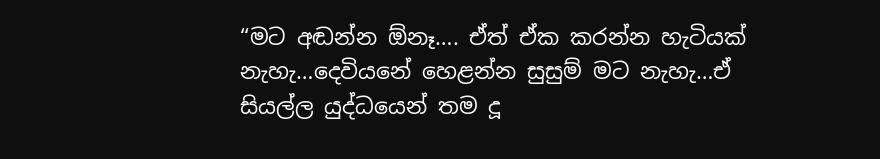“මට අඬන්න ඕනෑ…. ඒත් ඒක කරන්න හැටියක් නැහැ…දෙවියනේ හෙළන්න සුසුම් මට නැහැ…ඒ සියල්ල යුද්ධයෙන් තම දූ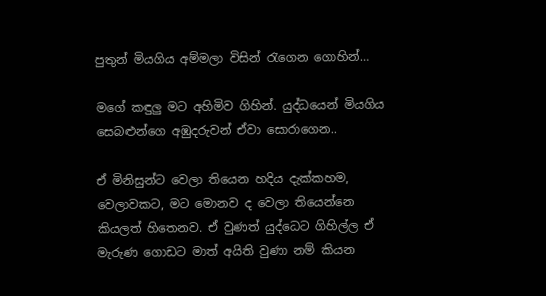පුතුන් මියගිය අම්මලා විසින් රැගෙන ගොහින්…

මගේ කඳුලු මට අහිමිව ගිහින්. යුද්ධයෙන් මියගිය සෙබළුන්ගෙ අඹුදරුවන් ඒවා සොරාගෙන..

ඒ මිනිසුන්ට වෙලා තියෙන හදිය දැක්කහම, වෙලාවකට, මට මොනව ද වෙලා තියෙන්නෙ කියලත් හිතෙනව. ඒ වුණත් යුද්ධෙට ගිහිල්ල ඒ මැරුණ ගොඩට මාත් අයිති වුණා නම් කියන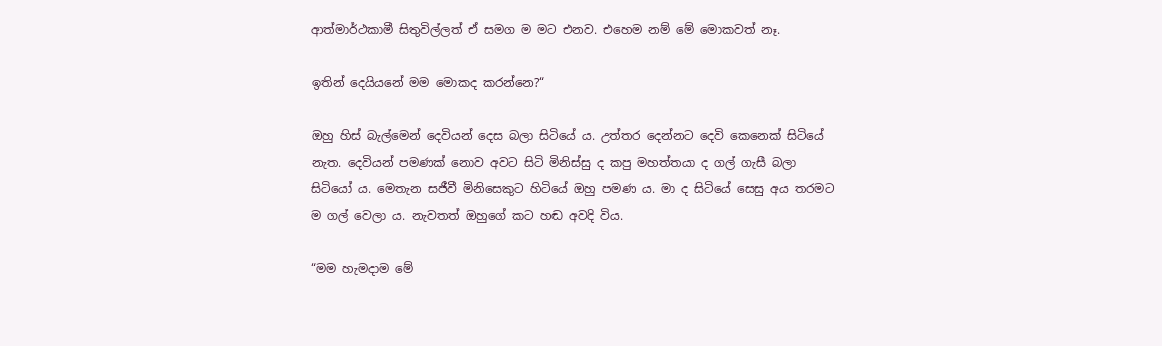ආත්මාර්ථකාමී සිතුවිල්ලත් ඒ සමග ම මට එනව. එහෙම නම් මේ මොකවත් නෑ.

ඉතින් දෙයියනේ මම මොකද කරන්නෙ?“

ඔහු හිස් බැල්මෙන් දෙවියන් දෙස බලා සිටියේ ය. උත්තර දෙන්නට දෙවි කෙනෙක් සිටියේ නැත. දෙවියන් පමණක් නොව අවට සිටි මිනිස්සු ද කපු මහත්තයා ද ගල් ගැසී බලා සිටියෝ ය. මෙතැන සජීවී මිනිසෙකුට හිටියේ ඔහු පමණ ය. මා ද සිටියේ සෙසු අය තරමට ම ගල් වෙලා ය. නැවතත් ඔහුගේ කට හඬ අවදි විය.

“මම හැමදාම මේ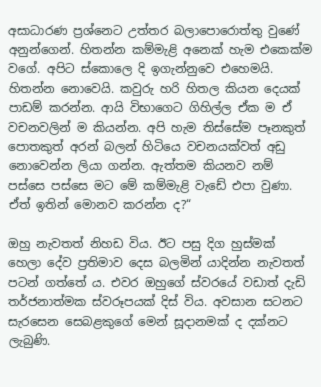අසාධාරණ ප්‍රශ්නෙට උත්තර බලාපොරොත්තු වුණේ අනුන්ගෙන්. හිතන්න කම්මැළි අනෙක් හැම එකෙක්ම වගේ. අපිට ස්කොලෙ දි ඉගැන්නුවෙ එහෙමයි. හිතන්න නොවෙයි. කවුරු හරි හිතල කියන දෙයක් පාඩම් කරන්න. ආයි විභාගෙට ගිහිල්ල ඒක ම ඒ වචනවලින් ම කියන්න. අපි හැම තිස්සේම පෑනකුත් පොතකුත් අරන් බලන් හිටියෙ වචනයක්වත් අඩු නොවෙන්න ලියා ගන්න. ඇත්තම කියනව නම් පස්සෙ පස්සෙ මට මේ කම්මැළි වැඩේ එපා වුණා. ඒත් ඉතින් මොනව කරන්න ද?“

ඔහු නැවතත් නිහඩ විය. ඊට පසු දිග හුස්මක් හෙලා දේව ප්‍රතිමාව දෙස බලමින් යාදින්න නැවතත් පටන් ගත්තේ ය. එවර ඔහුගේ ස්වරයේ වඩාත් දැඩි තර්ජනාත්මක ස්වරූපයක් දිස් විය. අවසාන සටනට සැරසෙන සෙබළකුගේ මෙන් සූදානමක් ද දක්නට ලැබුණි.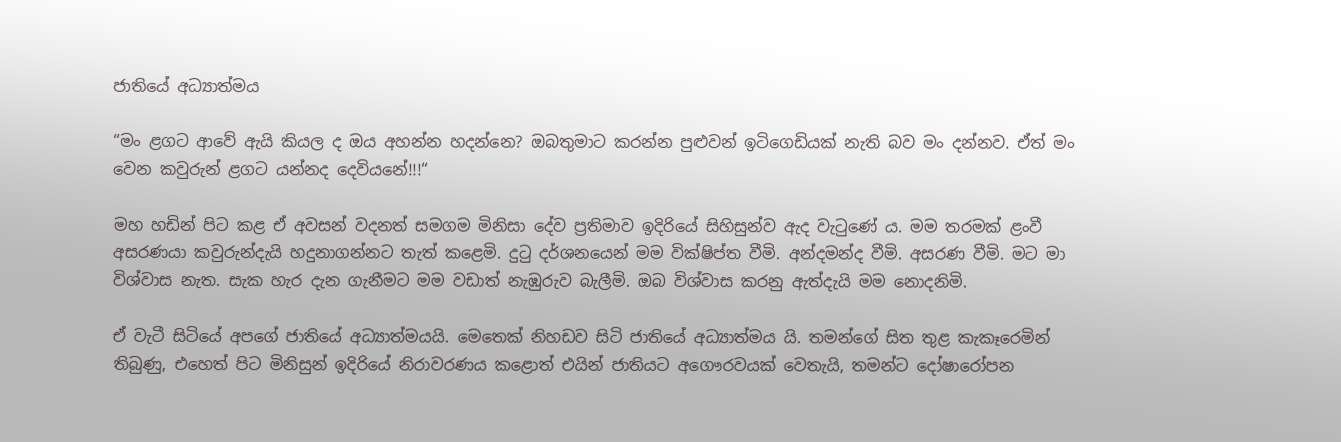ජාතියේ අධ්‍යාත්මය

“මං ළගට ආවේ ඇයි කියල ද ඔය අහන්න හදන්නෙ? ඔබතුමාට කරන්න පුළුවන් ඉටිගෙඩියක් නැති බව මං දන්නව. ඒත් මං වෙන කවුරුන් ළගට යන්නද දෙවියනේ!!!“

මහ හඩින් පිට කළ ඒ අවසන් වදනත් සමගම මිනිසා දේව ප්‍රතිමාව ඉදිරියේ සිහිසුන්ව ඇද වැටුණේ ය. මම තරමක් ළංවී අසරණයා කවුරුන්දැයි හදුනාගන්නට තැත් කළෙමි. දුටු දර්ශනයෙන් මම වික්ෂිප්ත වීමි. අන්දමන්ද වීමි. අසරණ වීමි. මට මා විශ්වාස නැත. සැක හැර දැන ගැනීමට මම වඩාත් නැඹුරුව බැලීමි. ඔබ විශ්වාස කරනු ඇත්දැයි මම නොදනිමි.

ඒ වැටී සිටියේ අපගේ ජාතියේ අධ්‍යාත්මයයි. මෙතෙක් නිහඩව සිටි ජාතියේ අධ්‍යාත්මය යි. තමන්ගේ සිත තුළ කැකෑරෙමින් තිබුණු, එහෙත් පිට මිනිසුන් ඉදිරියේ නිරාවරණය කළොත් එයින් ජාතියට අගෞරවයක් වෙතැයි, තමන්ට දෝෂාරෝපන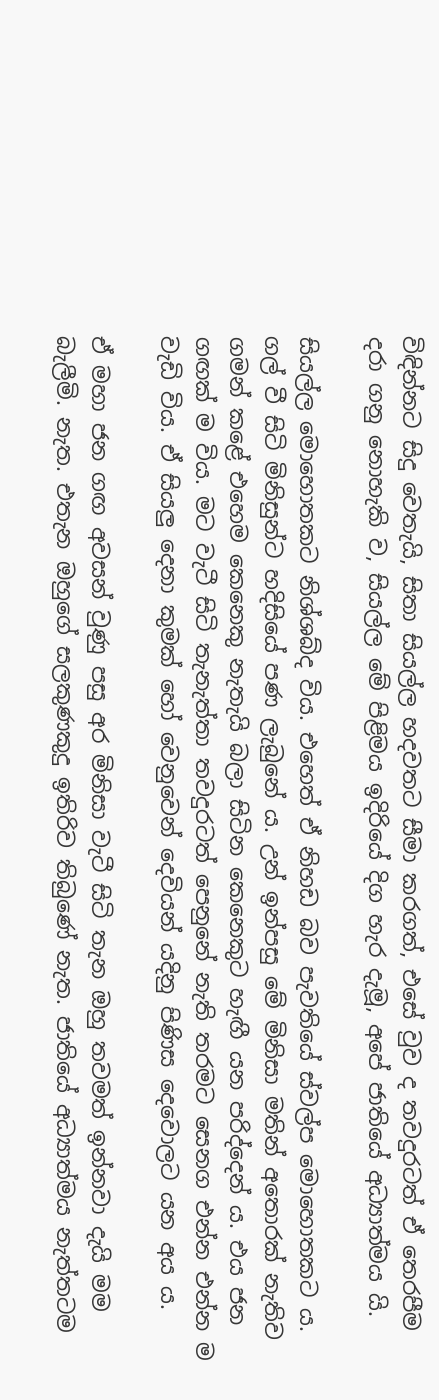විඳින්නට සිදු වෙතැයි, සිතා සියල්ල හදවතට සීමා කරගත්, එසේ වුව ද තවදුරටත් ඒ තෙරපීම දරා ගනු නොහැකි ව, සියල්ල මේ පිළිමය ඉදිරියේ දිග හැර දැමූ, අපේ ජාතියේ අධ්‍යාත්මය යි.

සියල්ල මොහොතකට නිශ්ශබ්ද විය. එහෙත් ඒ නිහඩ බව පැවතියේ ස්වල්ප මොහොතකට ය. ගල් වී සිටි මිනිසුන්ට හදිසියේ පණ ලැබුනේ ය. උන් ඉන්පසු මේ මිනිසා මතින් අතොරක් නැතිව ගමන් කළේ එහෙම කෙනෙකු නැතැයි බලා සිටින කෙනෙකුට හැඟී යන පරිද්දෙන් ය. එය ජන ගඟක් ම විය. මට වැටී සිටි තැනැත්තා තවදුරටත් පෙනුනේ නැති තරමට සෙනග එන්න එන්න ම වැඩි විය. ඒ සියලු දෙනා කුමක් හෝ වෙනුවෙන් දෙවියන් යදිනු පිණිස දෙවොලට යන අය ය.

ඒ මහා ජන ගඟ අවසන් වුණු පසු අර මිනිසා වැටී සිටි තැන ඔහු තවමත් ඉන්නවා දැයි මම බැලීමි. නැත. එතැන ඔහුගේ සලකුණකුදු ඉතිරිව තිබුණේ නැත. ජාතියේ අධ්‍යාත්මය නැත්තටම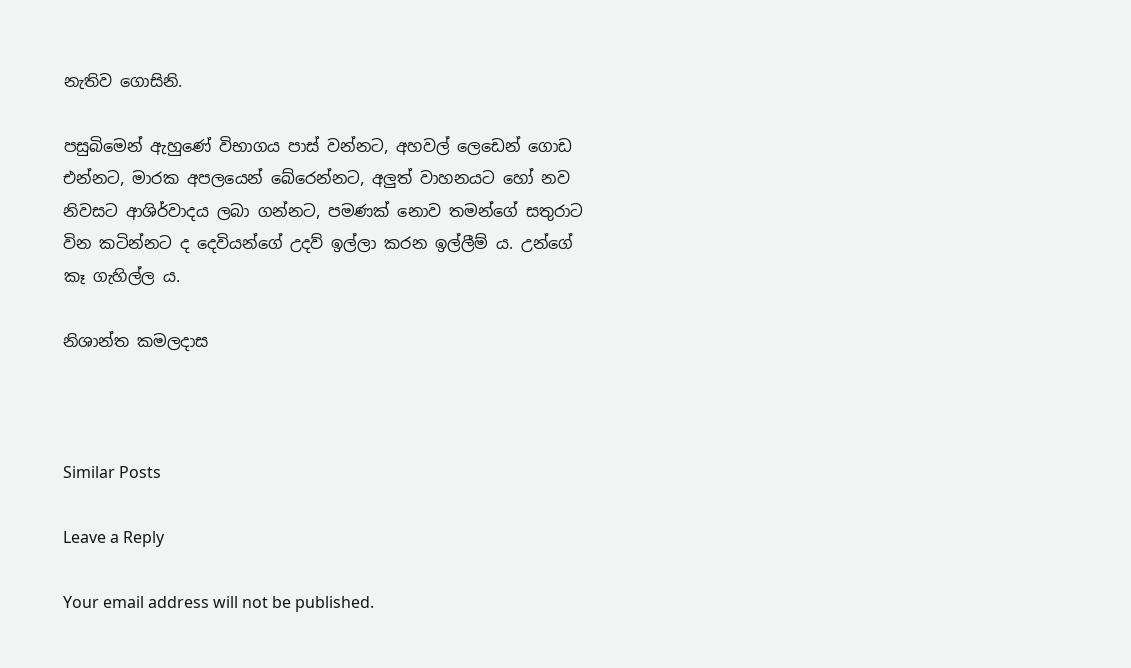නැතිව ගොසිනි.

පසුබිමෙන් ඇහුණේ විභාගය පාස් වන්නට, අහවල් ලෙඩෙන් ගොඩ එන්නට, මාරක අපලයෙන් බේරෙන්නට, අලුත් වාහනයට හෝ නව නිවසට ආශිර්වාදය ලබා ගන්නට, පමණක් නොව තමන්ගේ සතුරාට වින කටින්නට ද දෙවියන්ගේ උදව් ඉල්ලා කරන ඉල්ලීම් ය. උන්ගේ කෑ ගැහිල්ල ය.

නිශාන්ත කමලදාස



Similar Posts

Leave a Reply

Your email address will not be published.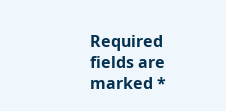Required fields are marked *